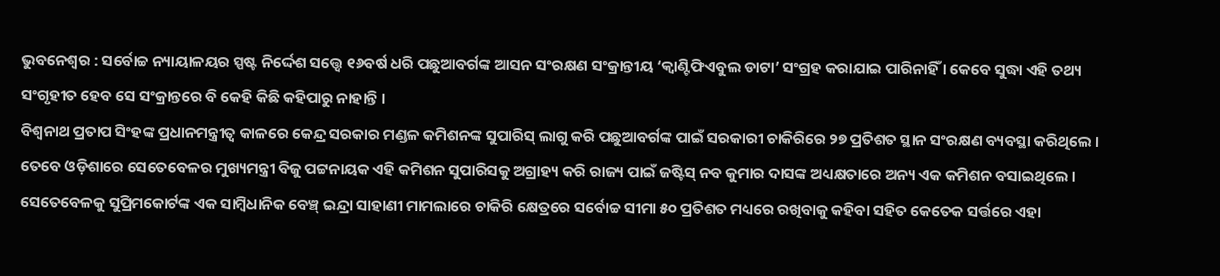ଭୁବନେଶ୍ୱର : ସର୍ବୋଚ୍ଚ ନ୍ୟାୟାଳୟର ସ୍ପଷ୍ଟ ନିର୍ଦ୍ଦେଶ ସତ୍ତ୍ୱେ ୧୬ବର୍ଷ ଧରି ପଛୁଆବର୍ଗଙ୍କ ଆସନ ସଂରକ୍ଷଣ ସଂକ୍ରାନ୍ତୀୟ ‘କ୍ୱାଣ୍ଟିଫିଏବୁଲ ଡାଟା’ ସଂଗ୍ରହ କରାଯାଇ ପାରିନାହିଁ । କେବେ ସୁଦ୍ଧା ଏହି ତଥ୍ୟ ସଂଗୃହୀତ ହେବ ସେ ସଂକ୍ରାନ୍ତରେ ବି କେହି କିଛି କହିପାରୁ ନାହାନ୍ତି ।
ବିଶ୍ୱନାଥ ପ୍ରତାପ ସିଂହଙ୍କ ପ୍ରଧାନମନ୍ତ୍ରୀତ୍ୱ କାଳରେ କେନ୍ଦ୍ର ସରକାର ମଣ୍ଡଳ କମିଶନଙ୍କ ସୁପାରିସ୍ ଲାଗୁ କରି ପଛୁଆବର୍ଗଙ୍କ ପାଇଁ ସରକାରୀ ଚାକିରିରେ ୨୭ ପ୍ରତିଶତ ସ୍ଥାନ ସଂରକ୍ଷଣ ବ୍ୟବସ୍ଥା କରିଥିଲେ । ତେବେ ଓଡ଼ିଶାରେ ସେତେବେଳର ମୁଖ୍ୟମନ୍ତ୍ରୀ ବିଜୁ ପଟ୍ଟନାୟକ ଏହି କମିଶନ ସୁପାରିସକୁ ଅଗ୍ରାହ୍ୟ କରି ରାଜ୍ୟ ପାଇଁ ଜଷ୍ଟିସ୍ ନବ କୁମାର ଦାସଙ୍କ ଅଧ୍ୟକ୍ଷତାରେ ଅନ୍ୟ ଏକ କମିଶନ ବସାଇଥିଲେ ।
ସେତେବେଳକୁ ସୁପ୍ରିମକୋର୍ଟଙ୍କ ଏକ ସାମ୍ବିଧାନିକ ବେଞ୍ଚ୍ ଇନ୍ଦ୍ରା ସାହାଣୀ ମାମଲାରେ ଚାକିରି କ୍ଷେତ୍ରରେ ସର୍ବୋଚ୍ଚ ସୀମା ୫୦ ପ୍ରତିଶତ ମଧ୍ୟରେ ରଖିବାକୁ କହିବା ସହିତ କେତେକ ସର୍ତ୍ତରେ ଏହା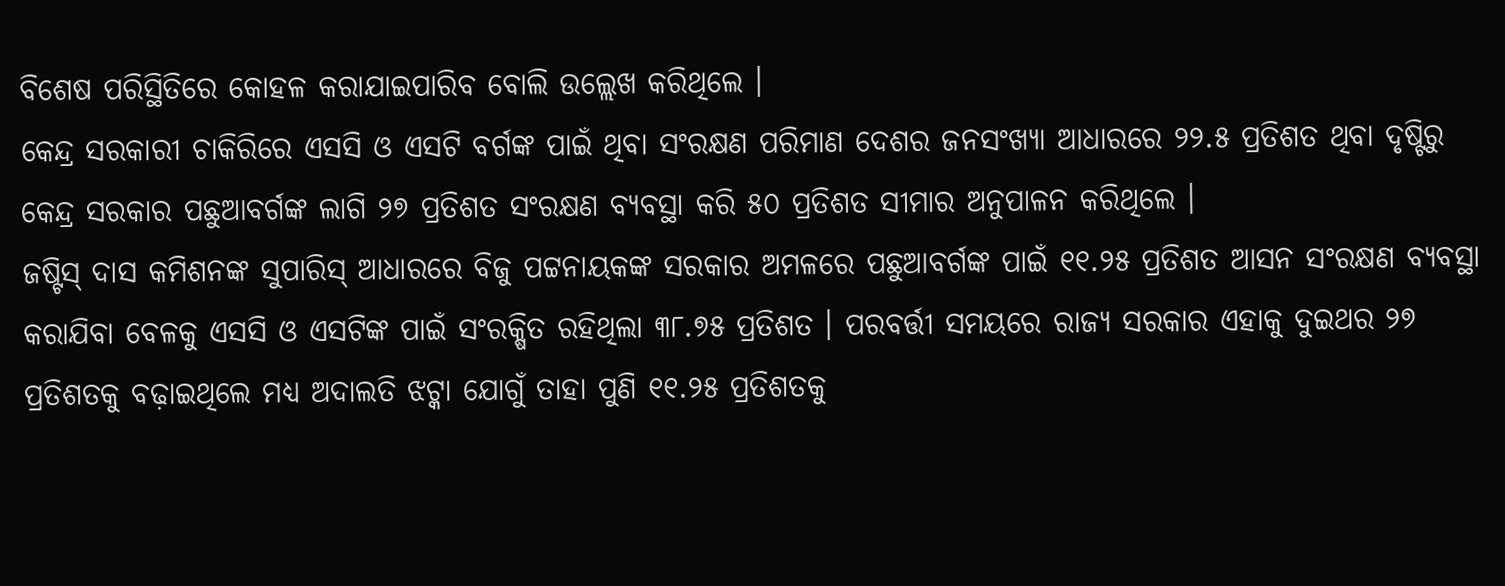ବିଶେଷ ପରିସ୍ଥିତିରେ କୋହଳ କରାଯାଇପାରିବ ବୋଲି ଉଲ୍ଲେଖ କରିଥିଲେ ।
କେନ୍ଦ୍ର ସରକାରୀ ଚାକିରିରେ ଏସସି ଓ ଏସଟି ବର୍ଗଙ୍କ ପାଇଁ ଥିବା ସଂରକ୍ଷଣ ପରିମାଣ ଦେଶର ଜନସଂଖ୍ୟା ଆଧାରରେ ୨୨.୫ ପ୍ରତିଶତ ଥିବା ଦୃଷ୍ଟିରୁ କେନ୍ଦ୍ର ସରକାର ପଛୁଆବର୍ଗଙ୍କ ଲାଗି ୨୭ ପ୍ରତିଶତ ସଂରକ୍ଷଣ ବ୍ୟବସ୍ଥା କରି ୫୦ ପ୍ରତିଶତ ସୀମାର ଅନୁପାଳନ କରିଥିଲେ ।
ଜଷ୍ଟିସ୍ ଦାସ କମିଶନଙ୍କ ସୁପାରିସ୍ ଆଧାରରେ ବିଜୁ ପଟ୍ଟନାୟକଙ୍କ ସରକାର ଅମଳରେ ପଛୁଆବର୍ଗଙ୍କ ପାଇଁ ୧୧.୨୫ ପ୍ରତିଶତ ଆସନ ସଂରକ୍ଷଣ ବ୍ୟବସ୍ଥା କରାଯିବା ବେଳକୁ ଏସସି ଓ ଏସଟିଙ୍କ ପାଇଁ ସଂରକ୍ଷିତ ରହିଥିଲା ୩୮.୭୫ ପ୍ରତିଶତ । ପରବର୍ତ୍ତୀ ସମୟରେ ରାଜ୍ୟ ସରକାର ଏହାକୁ ଦୁଇଥର ୨୭ ପ୍ରତିଶତକୁ ବଢ଼ାଇଥିଲେ ମଧ୍ୟ ଅଦାଲତି ଝଟ୍କା ଯୋଗୁଁ ତାହା ପୁଣି ୧୧.୨୫ ପ୍ରତିଶତକୁ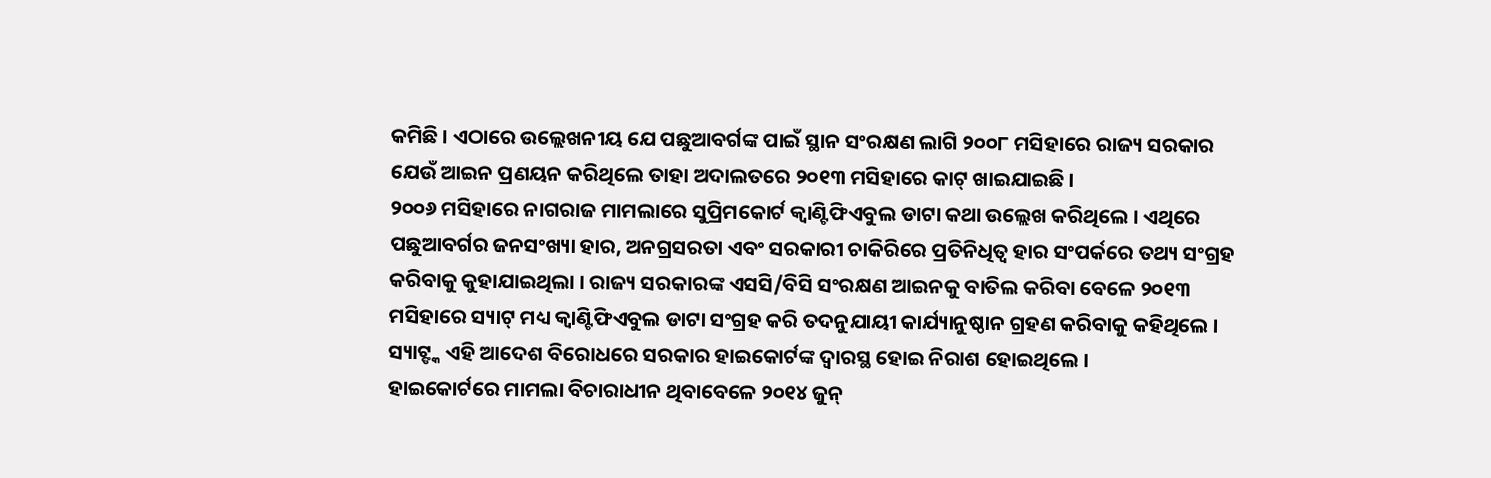କମିଛି । ଏଠାରେ ଉଲ୍ଲେଖନୀୟ ଯେ ପଛୁଆବର୍ଗଙ୍କ ପାଇଁ ସ୍ଥାନ ସଂରକ୍ଷଣ ଲାଗି ୨୦୦୮ ମସିହାରେ ରାଜ୍ୟ ସରକାର ଯେଉଁ ଆଇନ ପ୍ରଣୟନ କରିଥିଲେ ତାହା ଅଦାଲତରେ ୨୦୧୩ ମସିହାରେ କାଟ୍ ଖାଇଯାଇଛି ।
୨୦୦୬ ମସିହାରେ ନାଗରାଜ ମାମଲାରେ ସୁପ୍ରିମକୋର୍ଟ କ୍ୱାଣ୍ଟିଫିଏବୁଲ ଡାଟା କଥା ଉଲ୍ଲେଖ କରିଥିଲେ । ଏଥିରେ ପଛୁଆବର୍ଗର ଜନସଂଖ୍ୟା ହାର, ଅନଗ୍ରସରତା ଏବଂ ସରକାରୀ ଚାକିରିରେ ପ୍ରତିନିଧିତ୍ୱ ହାର ସଂପର୍କରେ ତଥ୍ୟ ସଂଗ୍ରହ କରିବାକୁ କୁହାଯାଇଥିଲା । ରାଜ୍ୟ ସରକାରଙ୍କ ଏସସି/ବିସି ସଂରକ୍ଷଣ ଆଇନକୁ ବାତିଲ କରିବା ବେଳେ ୨୦୧୩ ମସିହାରେ ସ୍ୟାଟ୍ ମଧ୍ୟ କ୍ୱାଣ୍ଟିଫିଏବୁଲ ଡାଟା ସଂଗ୍ରହ କରି ତଦନୁଯାୟୀ କାର୍ଯ୍ୟାନୁଷ୍ଠାନ ଗ୍ରହଣ କରିବାକୁ କହିଥିଲେ । ସ୍ୟାଟ୍ଙ୍କ ଏହି ଆଦେଶ ବିରୋଧରେ ସରକାର ହାଇକୋର୍ଟଙ୍କ ଦ୍ୱାରସ୍ଥ ହୋଇ ନିରାଶ ହୋଇଥିଲେ ।
ହାଇକୋର୍ଟରେ ମାମଲା ବିଚାରାଧୀନ ଥିବାବେଳେ ୨୦୧୪ ଜୁନ୍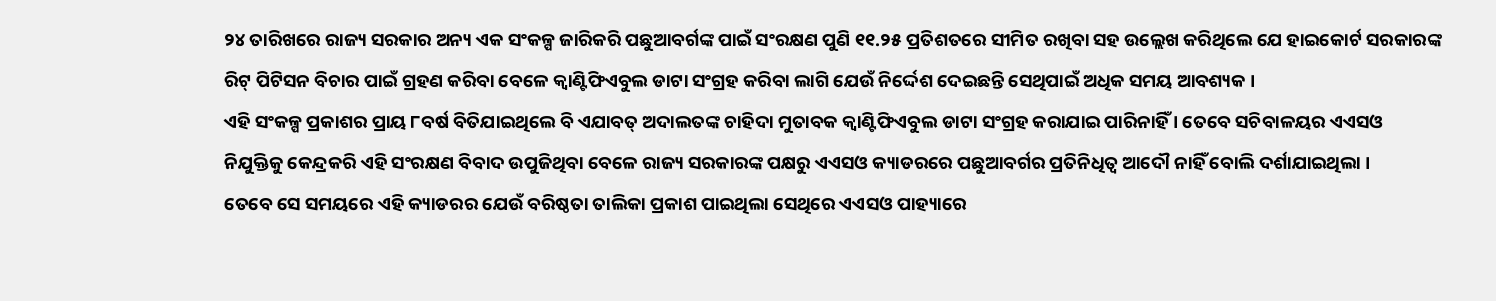୨୪ ତାରିଖରେ ରାଜ୍ୟ ସରକାର ଅନ୍ୟ ଏକ ସଂକଳ୍ପ ଜାରିକରି ପଛୁଆବର୍ଗଙ୍କ ପାଇଁ ସଂରକ୍ଷଣ ପୁଣି ୧୧.୨୫ ପ୍ରତିଶତରେ ସୀମିତ ରଖିବା ସହ ଉଲ୍ଲେଖ କରିଥିଲେ ଯେ ହାଇକୋର୍ଟ ସରକାରଙ୍କ ରିଟ୍ ପିଟିସନ ବିଚାର ପାଇଁ ଗ୍ରହଣ କରିବା ବେଳେ କ୍ୱାଣ୍ଟିଫିଏବୁଲ ଡାଟା ସଂଗ୍ରହ କରିବା ଲାଗି ଯେଉଁ ନିର୍ଦ୍ଦେଶ ଦେଇଛନ୍ତି ସେଥିପାଇଁ ଅଧିକ ସମୟ ଆବଶ୍ୟକ ।
ଏହି ସଂକଳ୍ପ ପ୍ରକାଶର ପ୍ରାୟ ୮ବର୍ଷ ବିତିଯାଇଥିଲେ ବି ଏଯାବତ୍ ଅଦାଲତଙ୍କ ଚାହିଦା ମୁତାବକ କ୍ୱାଣ୍ଟିଫିଏବୁଲ ଡାଟା ସଂଗ୍ରହ କରାଯାଇ ପାରିନାହିଁ । ତେବେ ସଚିବାଳୟର ଏଏସଓ ନିଯୁକ୍ତିକୁ କେନ୍ଦ୍ରକରି ଏହି ସଂରକ୍ଷଣ ବିବାଦ ଉପୁଜିଥିବା ବେଳେ ରାଜ୍ୟ ସରକାରଙ୍କ ପକ୍ଷରୁ ଏଏସଓ କ୍ୟାଡରରେ ପଛୁଆବର୍ଗର ପ୍ରତିନିଧିତ୍ୱ ଆଦୌ ନାହିଁ ବୋଲି ଦର୍ଶାଯାଇଥିଲା ।
ତେବେ ସେ ସମୟରେ ଏହି କ୍ୟାଡରର ଯେଉଁ ବରିଷ୍ଠତା ତାଲିକା ପ୍ରକାଶ ପାଇଥିଲା ସେଥିରେ ଏଏସଓ ପାହ୍ୟାରେ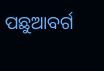ପଛୁଆବର୍ଗ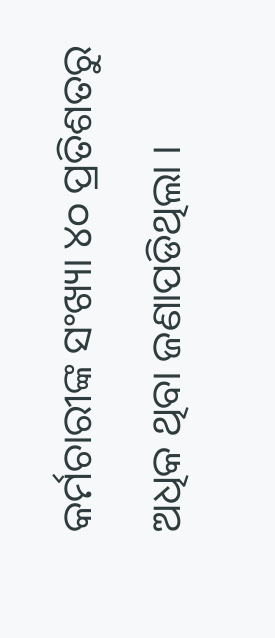କର୍ମଚାରୀଙ୍କ ସଂଖ୍ୟା ୪୦ ପ୍ରତିଶତରୁ ଅଧିକ ଥିବା ଜଣାପଡିଥିଲା ।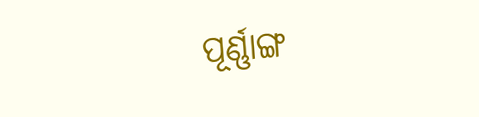ପୂର୍ଣ୍ଣାଙ୍ଗ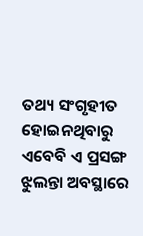ତଥ୍ୟ ସଂଗୃହୀତ ହୋଇନଥିବାରୁ ଏବେବି ଏ ପ୍ରସଙ୍ଗ ଝୁଲନ୍ତା ଅବସ୍ଥାରେ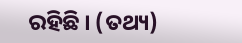ରହିଛି । (ତଥ୍ୟ)